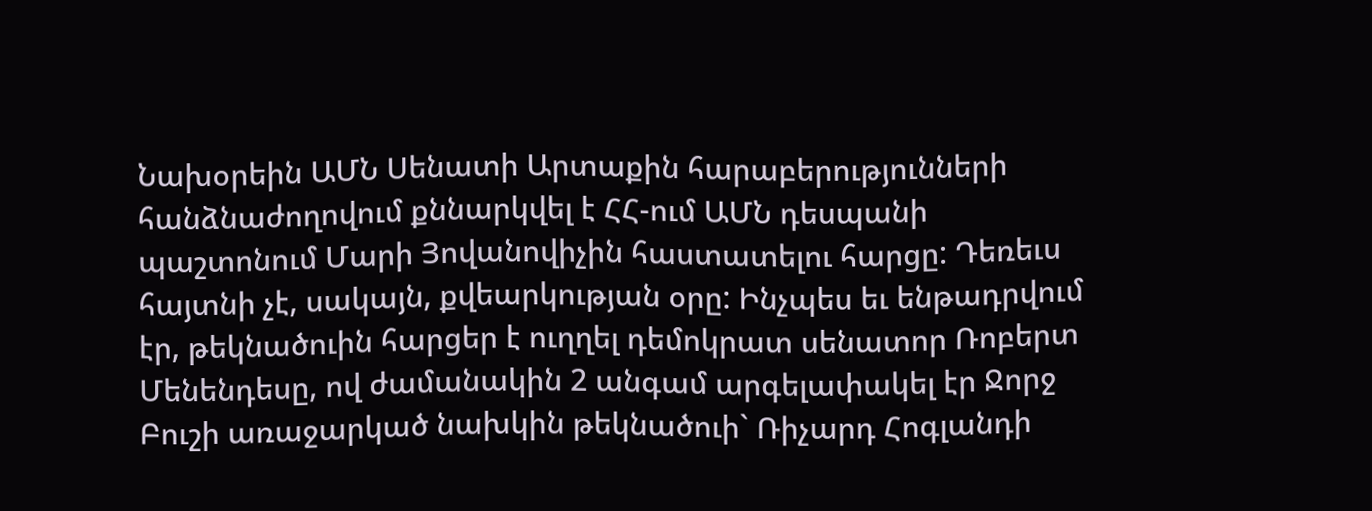Նախօրեին ԱՄՆ Սենատի Արտաքին հարաբերությունների հանձնաժողովում քննարկվել է ՀՀ-ում ԱՄՆ դեսպանի պաշտոնում Մարի Յովանովիչին հաստատելու հարցը: Դեռեւս հայտնի չէ, սակայն, քվեարկության օրը: Ինչպես եւ ենթադրվում էր, թեկնածուին հարցեր է ուղղել դեմոկրատ սենատոր Ռոբերտ Մենենդեսը, ով ժամանակին 2 անգամ արգելափակել էր Ջորջ Բուշի առաջարկած նախկին թեկնածուի` Ռիչարդ Հոգլանդի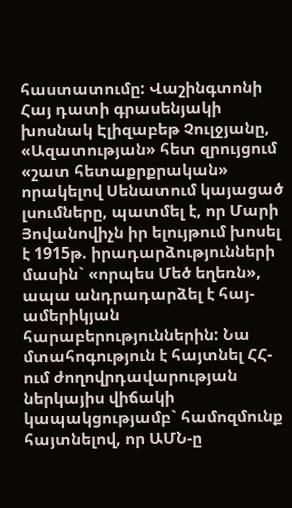հաստատումը: Վաշինգտոնի Հայ դատի գրասենյակի խոսնակ Էլիզաբեթ Չուլջյանը, «Ազատության» հետ զրույցում «շատ հետաքրքրական» որակելով Սենատում կայացած լսումները, պատմել է, որ Մարի Յովանովիչն իր ելույթում խոսել է 1915թ. իրադարձությունների մասին` «որպես Մեծ եղեռն», ապա անդրադարձել է հայ-ամերիկյան հարաբերություններին: Նա մտահոգություն է հայտնել ՀՀ-ում ժողովրդավարության ներկայիս վիճակի կապակցությամբ` համոզմունք հայտնելով, որ ԱՄՆ-ը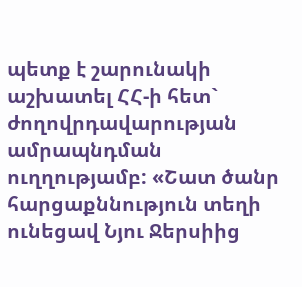պետք է շարունակի աշխատել ՀՀ-ի հետ` ժողովրդավարության ամրապնդման ուղղությամբ: «Շատ ծանր հարցաքննություն տեղի ունեցավ Նյու Ջերսիից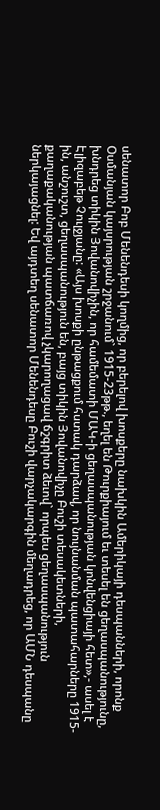սենատոր Բոբ Մենենդեսի կողմից, որ բերելով խոսքերը նախկին Ամերիկայի դեսպանների, որոնք Օսմանյան կայսրության շրջանում` 1915-23թթ., եղել են Թուրքիայում եւ տեսել են ցեղասպանությունը, խնդրեց տիկին Յովանովիչին, որ համեմատի ՄԱԿ-ի ցեղասպանության կոնվենցիայի հետ»,- ասել է Էլիզաբեթ Չուլջյանը: «Այս խոսքի ընթացքում հստակ դարձավ, որ նույնանման պատահարները 1915-ին, անշուշտ, ցեղասպանություն են, բայց տիկին Յովանովիչը Բուշի տեսակետների, քաղաքականության պատճառով չկարողացավ ճշգրիտ ձեւով` որպես ցեղասպանություն ներկայացնել: Եվ այդտեղ սենատոր Մենենդեսը Բուշի վարչակարգին մեղադրեց, որ ԱՄՆ դեսպանը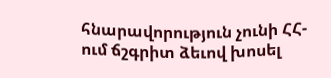հնարավորություն չունի ՀՀ-ում ճշգրիտ ձեւով խոսել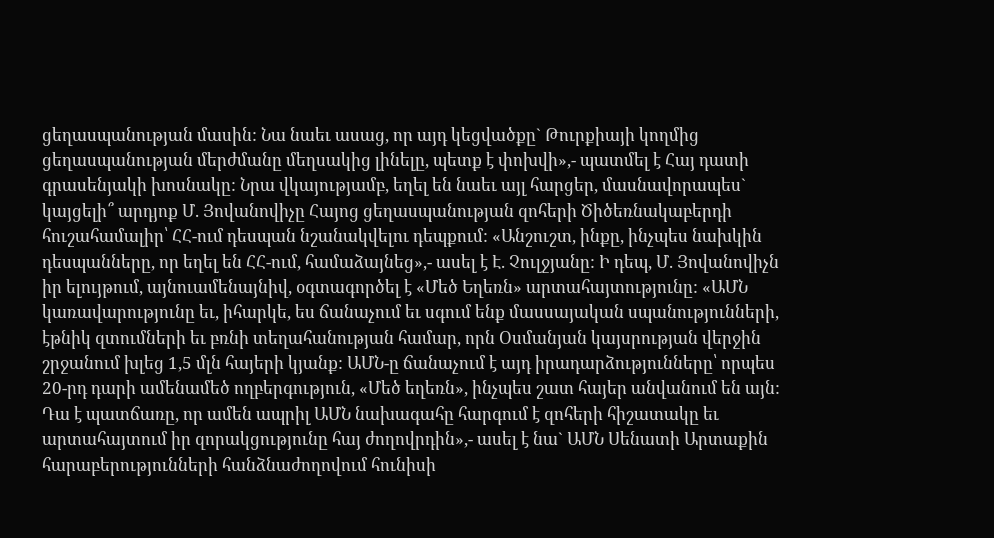ցեղասպանության մասին: Նա նաեւ ասաց, որ այդ կեցվածքը` Թուրքիայի կողմից ցեղասպանության մերժմանը մեղսակից լինելը, պետք է փոխվի»,- պատմել է Հայ դատի գրասենյակի խոսնակը: Նրա վկայությամբ, եղել են նաեւ այլ հարցեր, մասնավորապես` կայցելի՞ արդյոք Մ. Յովանովիչը Հայոց ցեղասպանության զոհերի Ծիծեռնակաբերդի հուշահամալիր՝ ՀՀ-ում դեսպան նշանակվելու դեպքում: «Անշուշտ, ինքը, ինչպես նախկին դեսպանները, որ եղել են ՀՀ-ում, համաձայնեց»,- ասել է Է. Չուլջյանը: Ի դեպ, Մ. Յովանովիչն իր ելույթում, այնուամենայնիվ, օգտագործել է «Մեծ Եղեռն» արտահայտությունը: «ԱՄՆ կառավարությունը եւ, իհարկե, ես ճանաչում եւ սգում ենք մասսայական սպանությունների, էթնիկ զտումների եւ բռնի տեղահանության համար, որն Օսմանյան կայսրության վերջին շրջանում խլեց 1,5 մլն հայերի կյանք: ԱՄՆ-ը ճանաչում է այդ իրադարձությունները՝ որպես 20-րդ դարի ամենամեծ ողբերգություն, «Մեծ եղեռն», ինչպես շատ հայեր անվանում են այն: Դա է պատճառը, որ ամեն ապրիլ ԱՄՆ նախագահը հարգում է զոհերի հիշատակը եւ արտահայտում իր զորակցությունը հայ ժողովրդին»,- ասել է նա` ԱՄՆ Սենատի Արտաքին հարաբերությունների հանձնաժողովում հունիսի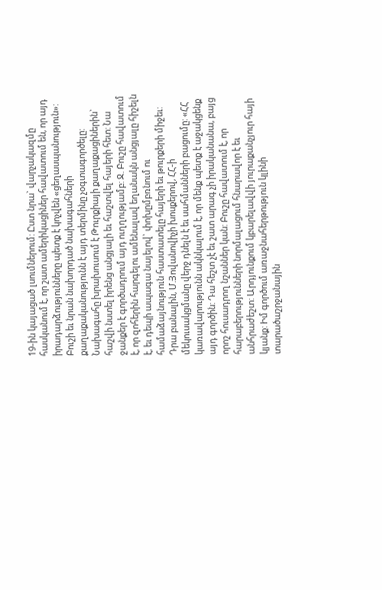19-ին կայացած լսումներում: Ըստ նրա` վարչակազմը հասկանում է, որ շատ ամերիկացիներ հավատում են, որ այդ իրադարձությունները պետք է կոչվեն «ցեղասպանություն»: Բուշի եւ նրան նախորդած նախագահների քաղաքականությունն է այդ տերմինը չօգտագործելը: Նախագահը խրախուսում է Թուրքիայի քաղաքացիներին` հաշվի նստել իրենց անցյալի եւ հաշտվել հայերի հետ: Նա ջանքեր է գործադրում այդ ուղղությամբ: Ջ. Բուշը հավատում է, որ զոհերին հարգելու ամենալավ եղանակն անցյալը հիշելն է, եւ դեպի ապագա նայելով` փոխըմբռնում ու համաձայնություն հաստատելը հայերի եւ թուրքերի միջեւ: Դրա բանալին, Մ.Յովանովիչի խոսքերով, ՀՀ-ի մեկուսակցմանը վերջ դնելն է եւ սահմանների բացումը: «ՀՀ կառավարությունն ակնկալում է, որ մենք պետք է աջակցենք այդ գործին: Դա հեշտ չէ եւ շատ արագ չի իրականանա, բայց որոշ հուսադրող նշաններ կան: Բուշը հավատում է, որ հարաբերությունների նորմալացում հնարավոր է եւ անհրաժեշտ: Արդյունքում կբարելավվի յուրաքանչյուր հայի կյանք: Իմ գործում առաջնահերթություն կլինի տարածաշրջանային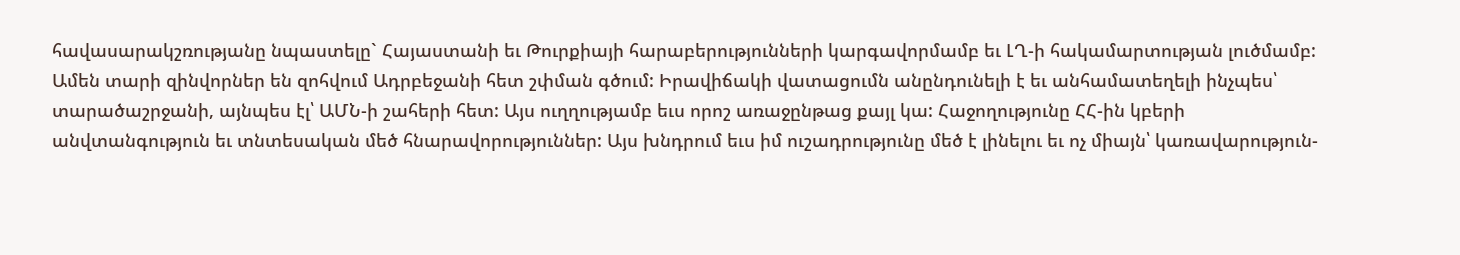հավասարակշռությանը նպաստելը` Հայաստանի եւ Թուրքիայի հարաբերությունների կարգավորմամբ եւ ԼՂ-ի հակամարտության լուծմամբ: Ամեն տարի զինվորներ են զոհվում Ադրբեջանի հետ շփման գծում: Իրավիճակի վատացումն անընդունելի է եւ անհամատեղելի ինչպես՝ տարածաշրջանի, այնպես էլ՝ ԱՄՆ-ի շահերի հետ: Այս ուղղությամբ եւս որոշ առաջընթաց քայլ կա: Հաջողությունը ՀՀ-ին կբերի անվտանգություն եւ տնտեսական մեծ հնարավորություններ: Այս խնդրում եւս իմ ուշադրությունը մեծ է լինելու եւ ոչ միայն՝ կառավարություն-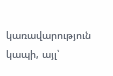կառավարություն կապի, այլ՝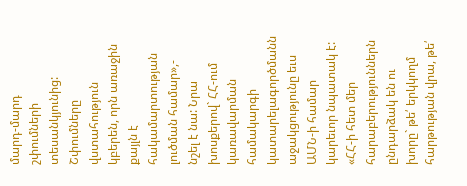մարդ-մարդ շփումների տեսանկյունից: Շփումները վստահություն կբերեն, որն առաջին քայլն է հակամարտության լուծման համար»,- նշել է նա: Նրա խոսքերով` ՀՀ-ում կառավարման համակարգի կատարելագործմանն աջակցությունը եւս ԱՄՆ-ի համար կարեւոր նպատակ է: «ՀՀ-ի հետ մեր հարաբերություններն ընդարձակ են ու խորը` թե՛ երկկողմ հարթության վրա, թե՛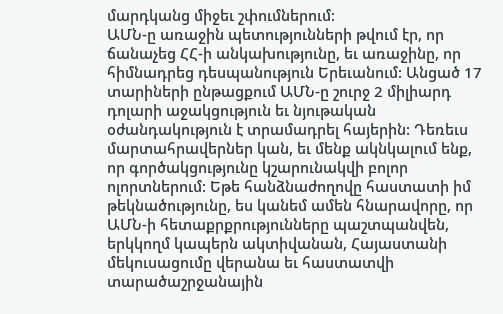մարդկանց միջեւ շփումներում:
ԱՄՆ-ը առաջին պետությունների թվում էր, որ ճանաչեց ՀՀ-ի անկախությունը, եւ առաջինը, որ հիմնադրեց դեսպանություն Երեւանում: Անցած 17 տարիների ընթացքում ԱՄՆ-ը շուրջ 2 միլիարդ դոլարի աջակցություն եւ նյութական օժանդակություն է տրամադրել հայերին: Դեռեւս մարտահրավերներ կան, եւ մենք ակնկալում ենք, որ գործակցությունը կշարունակվի բոլոր ոլորտներում: Եթե հանձնաժողովը հաստատի իմ թեկնածությունը, ես կանեմ ամեն հնարավորը, որ ԱՄՆ-ի հետաքրքրությունները պաշտպանվեն, երկկողմ կապերն ակտիվանան, Հայաստանի մեկուսացումը վերանա եւ հաստատվի տարածաշրջանային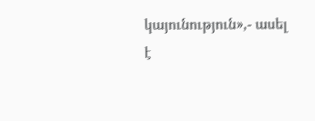կայունություն»,- ասել է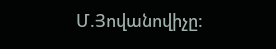Մ.Յովանովիչը: